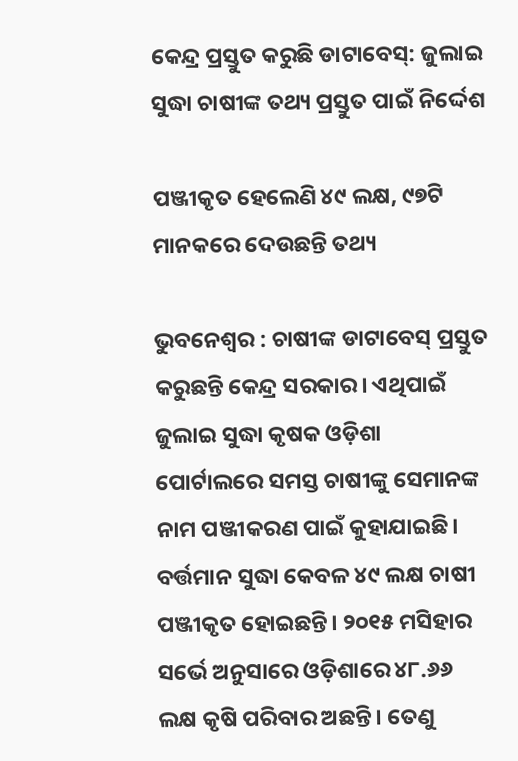କେନ୍ଦ୍ର ପ୍ରସ୍ତୁତ କରୁଛି ଡାଟାବେସ୍: ଜୁଲାଇ ସୁଦ୍ଧା ଚାଷୀଙ୍କ ତଥ୍ୟ ପ୍ରସ୍ତୁତ ପାଇଁ ନିର୍ଦ୍ଦେଶ

ପଞ୍ଜୀକୃତ ହେଲେଣି ୪୯ ଲକ୍ଷ, ୯୭ଟି ମାନକରେ ଦେଉଛନ୍ତି ତଥ୍ୟ

ଭୁବନେଶ୍ବର : ଚାଷୀଙ୍କ ଡାଟାବେସ୍ ପ୍ରସ୍ତୁତ କରୁଛନ୍ତି କେନ୍ଦ୍ର ସରକାର। ଏଥିପାଇଁ ଜୁଲାଇ ସୁଦ୍ଧା କୃଷକ ଓଡ଼ିଶା ପୋର୍ଟାଲରେ ସମସ୍ତ ଚାଷୀଙ୍କୁ ସେମାନଙ୍କ ନାମ ପଞ୍ଜୀକରଣ ପାଇଁ କୁହାଯାଇଛି। ବର୍ତ୍ତମାନ ସୁଦ୍ଧା କେବଳ ୪୯ ଲକ୍ଷ ଚାଷୀ ପଞ୍ଜୀକୃତ ହୋଇଛନ୍ତି। ୨୦୧୫ ମସିହାର ସର୍ଭେ ଅନୁସାରେ ଓଡ଼ିଶାରେ ୪୮.୬୬ ଲକ୍ଷ କୃଷି ପରିବାର ଅଛନ୍ତି। ତେଣୁ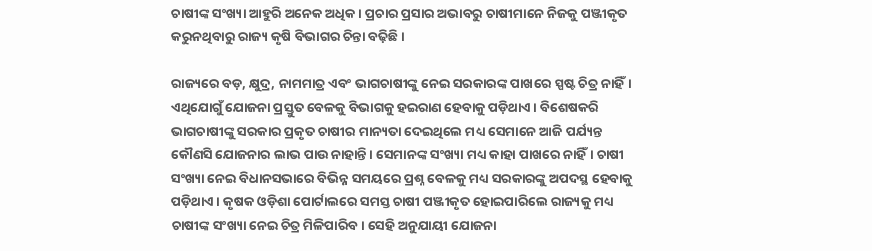ଚାଷୀଙ୍କ ସଂଖ୍ୟା ଆହୁରି ଅନେକ ଅଧିକ। ପ୍ରଚାର ପ୍ରସାର ଅଭାବରୁ ଚାଷୀମାନେ ନିଜକୁ ପଞ୍ଜୀକୃତ କରୁନଥିବାରୁ ରାଜ୍ୟ କୃଷି ବିଭାଗର ଚିନ୍ତା ବଢ଼ିଛି।

ରାଜ୍ୟରେ ବଡ଼, କ୍ଷୁଦ୍ର, ନାମମାତ୍ର ଏବଂ ଭାଗଚାଷୀଙ୍କୁ ନେଇ ସରକାରଙ୍କ ପାଖରେ ସ୍ପଷ୍ଟ ଚିତ୍ର ନାହିଁ। ଏଥିଯୋଗୁଁ ଯୋଜନା ପ୍ରସ୍ତୁତ ବେଳକୁ ବିଭାଗକୁ ହଇରାଣ ହେବାକୁ ପଡ଼ିଥାଏ। ବିଶେଷକରି ଭାଗଚାଷୀଙ୍କୁ ସରକାର ପ୍ରକୃତ ଚାଷୀର ମାନ୍ୟତା ଦେଇଥିଲେ ମଧ୍ୟ ସେମାନେ ଆଜି ପର୍ଯ୍ୟନ୍ତ କୌଣସି ଯୋଜନାର ଲାଭ ପାଉ ନାହାନ୍ତି। ସେମାନଙ୍କ ସଂଖ୍ୟା ମଧ୍ୟ କାହା ପାଖରେ ନାହିଁ। ଚାଷୀ ସଂଖ୍ୟା ନେଇ ବିଧାନସଭାରେ ବିଭିନ୍ନ ସମୟରେ ପ୍ରଶ୍ନ ବେଳକୁ ମଧ୍ୟ ସରକାରଙ୍କୁ ଅପଦସ୍ଥ ହେବାକୁ ପଡ଼ିଥାଏ। କୃଷକ ଓଡ଼ିଶା ପୋର୍ଟାଲରେ ସମସ୍ତ ଚାଷୀ ପଞ୍ଜୀକୃତ ହୋଇପାରିଲେ ରାଜ୍ୟକୁ ମଧ୍ୟ ଚାଷୀଙ୍କ ସଂଖ୍ୟା ନେଇ ଚିତ୍ର ମିଳିପାରିବ। ସେହି ଅନୁଯାୟୀ ଯୋଜନା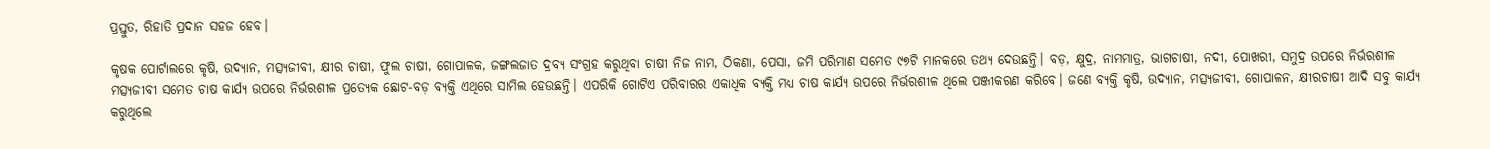ପ୍ରସ୍ତୁତ, ରିହାତି ପ୍ରଦାନ ସହଜ ହେବ।

କୃଷକ ପୋର୍ଟାଲରେ କୃଷି, ଉଦ୍ୟାନ, ମତ୍ସ୍ୟଜୀବୀ, କ୍ଷୀର ଚାଷୀ, ଫୁଲ ଚାଷୀ, ଗୋପାଳକ, ଜଙ୍ଗଲଜାତ ଦ୍ରବ୍ୟ ସଂଗ୍ରହ କରୁଥିବା ଚାଷୀ ନିଜ ନାମ, ଠିକଣା, ପେସା, ଜମି ପରିମାଣ ସମେତ ୯୭ଟି ମାନକରେ ତଥ୍ୟ ଦେଉଛନ୍ତି। ବଡ଼, କ୍ଷୁଦ୍ର, ନାମମାତ୍ର, ଭାଗଚାଷୀ, ନଦୀ, ପୋଖରୀ, ସମୁଦ୍ର ଉପରେ ନିର୍ଭରଶୀଳ ମତ୍ସ୍ୟଜୀବୀ ସମେତ ଚାଷ କାର୍ଯ୍ୟ ଉପରେ ନିର୍ଭରଶୀଳ ପ୍ରତ୍ୟେକ ଛୋଟ-ବଡ଼ ବ୍ୟକ୍ତି ଏଥିରେ ସାମିଲ ହେଉଛନ୍ତି। ଏପରିକି ଗୋଟିଏ ପରିବାରର ଏକାଧିକ ବ୍ୟକ୍ତି ମଧ୍ୟ ଚାଷ କାର୍ଯ୍ୟ ଉପରେ ନିର୍ଭରଶୀଳ ଥିଲେ ପଞ୍ଜୀକରଣ କରିବେ। ଜଣେ ବ୍ୟକ୍ତି କୃଷି, ଉଦ୍ୟାନ, ମତ୍ସ୍ୟଜୀବୀ, ଗୋପାଳନ, କ୍ଷୀରଚାଷୀ ଆଦି ସବୁ କାର୍ଯ୍ୟ କରୁଥିଲେ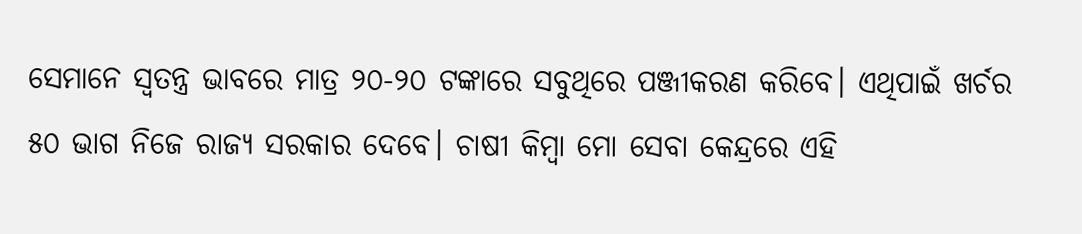ସେମାନେ ସ୍ବତନ୍ତ୍ର ଭାବରେ ମାତ୍ର ୨୦-୨୦ ଟଙ୍କାରେ ସବୁଥିରେ ପଞ୍ଜୀକରଣ କରିବେ। ଏଥିପାଇଁ ଖର୍ଚର ୫୦ ଭାଗ ନିଜେ ରାଜ୍ୟ ସରକାର ଦେବେ। ଚାଷୀ କିମ୍ବା ମୋ ସେବା କେନ୍ଦ୍ରରେ ଏହି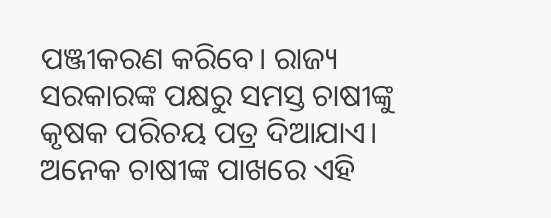ପଞ୍ଜୀକରଣ କରିବେ। ରାଜ୍ୟ ସରକାରଙ୍କ ପକ୍ଷରୁ ସମସ୍ତ ଚାଷୀଙ୍କୁ କୃଷକ ପରିଚୟ ପତ୍ର ଦିଆଯାଏ। ଅନେକ ଚାଷୀଙ୍କ ପାଖରେ ଏହି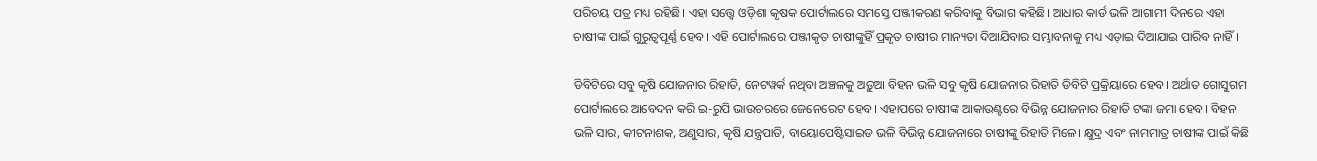ପରିଚୟ ପତ୍ର ମଧ୍ୟ ରହିଛି। ଏହା ସତ୍ତ୍ବେ ଓଡ଼ିଶା କୃଷକ ପୋର୍ଟାଲରେ ସମସ୍ତେ ପଞ୍ଜୀକରଣ କରିବାକୁ ବିଭାଗ କହିଛି। ଆଧାର କାର୍ଡ ଭଳି ଆଗାମୀ ଦିନରେ ଏହା ଚାଷୀଙ୍କ ପାଇଁ ଗୁରୁତ୍ବପୂର୍ଣ୍ଣ ହେବ। ଏହି ପୋର୍ଟାଲରେ ପଞ୍ଜୀକୃତ ଚାଷୀଙ୍କୁହିଁ ପ୍ରକୃତ ଚାଷୀର ମାନ୍ୟତା ଦିଆଯିବାର ସମ୍ଭାବନାକୁ ମଧ୍ୟ ଏଡ଼ାଇ ଦିଆଯାଇ ପାରିବ ନାହିଁ।

ଡିବିଟିରେ ସବୁ କୃଷି ଯୋଜନାର ରିହାତି, ନେଟୱର୍କ ନଥିବା ଅଞ୍ଚଳକୁ ଅଡ଼ୁଆ ବିହନ ଭଳି ସବୁ କୃଷି ଯୋଜନାର ରିହାତି ଡିବିଟି ପ୍ରକ୍ରିୟାରେ ହେବ। ଅର୍ଥାତ ଗୋସୁଗମ ପୋର୍ଟାଲରେ ଆବେଦନ କରି ଇ-ରୁପି ଭାଉଚରରେ ଜେନେରେଟ ହେବ। ଏହାପରେ ଚାଷୀଙ୍କ ଆକାଉଣ୍ଟରେ ବିଭିନ୍ନ ଯୋଜନାର ରିହାତି ଟଙ୍କା ଜମା ହେବ। ବିହନ ଭଳି ସାର, କୀଟନାଶକ, ଅଣୁସାର, କୃଷି ଯନ୍ତ୍ରପାତି, ବାୟୋପେଷ୍ଟିସାଇଡ ଭଳି ବିଭିନ୍ନ ଯୋଜନାରେ ଚାଷୀଙ୍କୁ ରିହାତି ମିଳେ। କ୍ଷୁଦ୍ର ଏବଂ ନାମମାତ୍ର ଚାଷୀଙ୍କ ପାଇଁ କିଛି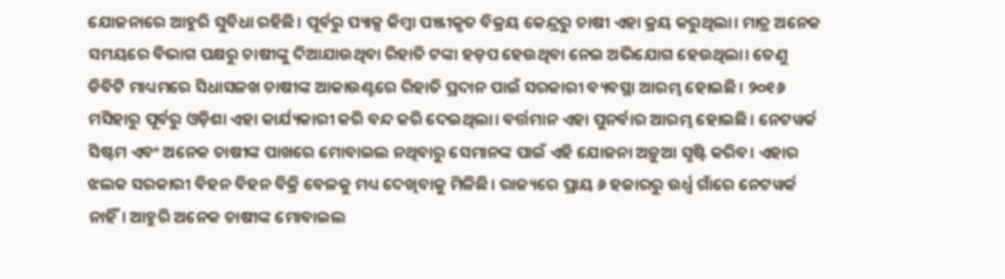ଯୋଜନାରେ ଆହୁରି ସୁବିଧା ରହିଛି। ପୂର୍ବରୁ ପ୍ୟାକ୍ସ କିମ୍ବା ପଞ୍ଜୀକୃତ ବିକ୍ରୟ କେନ୍ଦ୍ରରୁ ଚାଷୀ ଏହା କ୍ରୟ କରୁଥିଲା। ମାତ୍ର ଅନେକ ସମୟରେ ବିଭାଗ ପକ୍ଷରୁ ଚାଷୀଙ୍କୁ ଦିଆଯାଉଥିବା ରିହାତି ଟଙ୍କା ହଡ଼ପ ହେଉଥିବା ନେଇ ଅଭିଯୋଗ ହେଉଥିଲା। ତେଣୁ ଡିବିଟି ମାଧ୍ୟମରେ ସିଧାସଳଖ ଚାଷୀଙ୍କ ଆକାଉଣ୍ଟରେ ରିହାତି ପ୍ରଦାନ ପାଇଁ ସରକାରୀ ବ୍ୟବସ୍ଥା ଆରମ୍ଭ ହୋଇଛି। ୨୦୧୬ ମସିହାରୁ ପୂର୍ବରୁ ଓଡ଼ିଶା ଏହା କାର୍ଯ୍ୟକାରୀ କରି ବନ୍ଦ କରି ଦେଇଥିଲା। ବର୍ତ୍ତମାନ ଏହା ପୁନର୍ବାର ଆରମ୍ଭ ହୋଇଛି। ନେଟୱର୍କ ସିଷ୍ଟମ ଏବଂ ଅନେକ ଚାଷୀଙ୍କ ପାଖରେ ମୋବାଇଲ ନଥିବାରୁ ସେମାନଙ୍କ ପାଇଁ ଏହି ଯୋଜନା ଅଡ଼ୁଆ ସୃଷ୍ଟି କରିବ। ଏହାର ଝଲକ ସରକାରୀ ବିହନ ବିହନ ବିକ୍ରି ବେଳକୁ ମଧ୍ୟ ଦେଖିବାକୁ ମିଳିଛି। ରାଜ୍ୟରେ ପ୍ରାୟ ୬ ହଜାରରୁ ଉର୍ଧ୍ବ ଗାଁରେ ନେଟୱର୍କ ନାହିଁ। ଆହୁରି ଅନେକ ଚାଷୀଙ୍କ ମୋବାଇଲ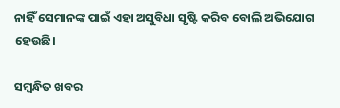ନାହିଁ ସେମାନଙ୍କ ପାଇଁ ଏହା ଅସୁବିଧା ସୃଷ୍ଟି କରିବ ବୋଲି ଅଭିଯୋଗ ହେଉଛି।

ସମ୍ବନ୍ଧିତ ଖବର